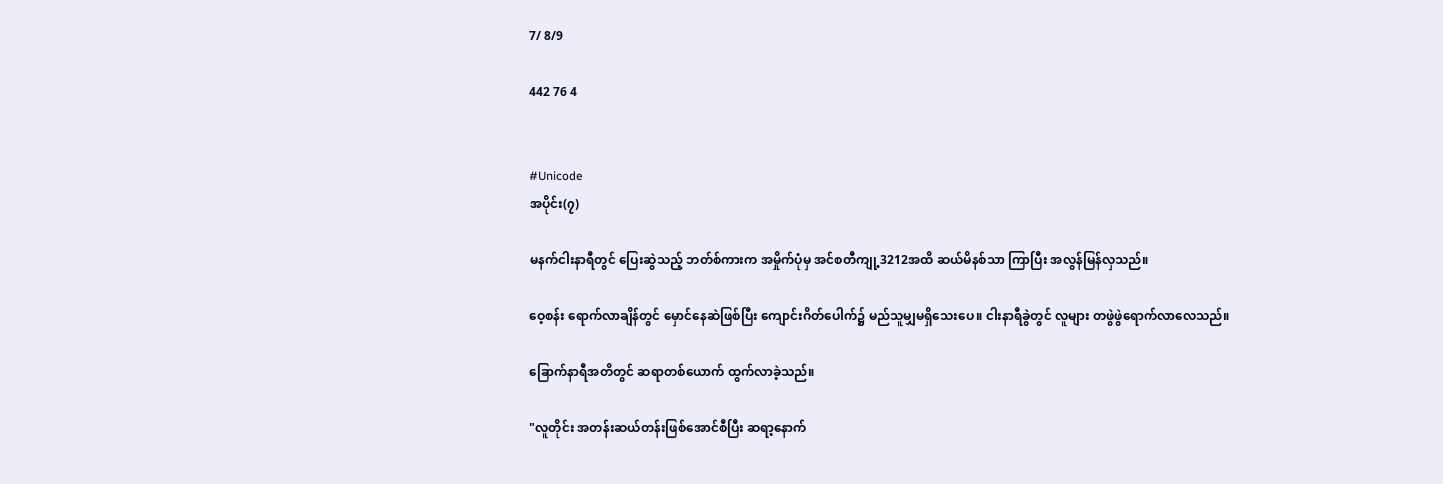7/ 8/9

442 76 4


#Unicode
အပိုင်း(၇)

မနက်ငါးနာရီတွင် ပြေးဆွဲသည့် ဘတ်စ်ကားက အမှိုက်ပုံမှ အင်စတီကျု့3212အထိ ဆယ်မိနစ်သာ ကြာပြီး အလွန်မြန်လှသည်။

ဝေ့စန်း ရောက်လာချိန်တွင် မှောင်နေဆဲဖြစ်ပြီး ကျောင်းဂိတ်ပေါက်၌ မည်သူမျှမရှိသေးပေ။ ငါးနာရီခွဲတွင် လူများ တဖွဲဖွဲရောက်လာလေသည်။

ခြောက်နာရီအတိတွင် ဆရာတစ်ယောက် ထွက်လာခဲ့သည်။

"လူတိုင်း အတန်းဆယ်တန်းဖြစ်အောင်စီပြီး ဆရာ့နောက်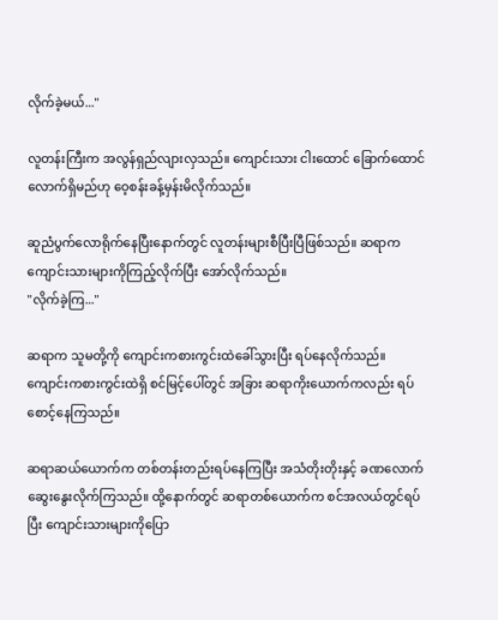လိုက်ခဲ့မယ်..."

လူတန်းကြီးက အလွန်ရှည်လျားလှသည်။ ကျောင်းသား ငါးထောင် ခြောက်ထောင်လောက်ရှိမည်ဟု ဝေ့စန်းခန့်မှန်းမိလိုက်သည်။

ဆူညံပွက်လောရိုက်နေပြီးနောက်တွင် လူတန်းများစီပြီးပြီဖြစ်သည်။ ဆရာက ကျောင်းသားများကိုကြည့်လိုက်ပြီး အော်လိုက်သည်။
"လိုက်ခဲ့ကြ..."

ဆရာက သူမတို့ကို ကျောင်းကစားကွင်းထဲခေါ်သွားပြီး ရပ်နေလိုက်သည်။ ကျောင်းကစားကွင်းထဲရှိ စင်မြင့်ပေါ်တွင် အခြား ဆရာကိုးယောက်ကလည်း ရပ်စောင့်နေကြသည်။

ဆရာဆယ်ယောက်က တစ်တန်းတည်းရပ်နေကြပြီး အသံတိုးတိုးနှင့် ခဏလောက်ဆွေးနွေးလိုက်ကြသည်။ ထို့နောက်တွင် ဆရာတစ်ယောက်က စင်အလယ်တွင်ရပ်ပြီး ကျောင်းသားများကိုပြော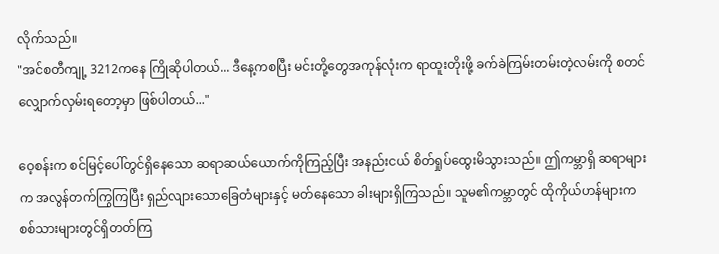လိုက်သည်။
"အင်စတီကျု့ 3212ကနေ ကြိုဆိုပါတယ်... ဒီနေ့ကစပြီး မင်းတို့တွေအကုန်လုံးက ရာထူးတိုးဖို့ ခက်ခဲကြမ်းတမ်းတဲ့လမ်းကို စတင်လျှောက်လှမ်းရတော့မှာ ဖြစ်ပါတယ်..."

ဝေ့စန်းက စင်မြင့်ပေါ်တွင်ရှိနေသော ဆရာဆယ်ယောက်ကိုကြည့်ပြီး အနည်းငယ် စိတ်ရှုပ်ထွေးမိသွားသည်။ ဤကမ္ဘာရှိ ဆရာများက အလွန်တက်ကြွကြပြီး ရှည်လျားသောခြေတံများနှင့် မတ်နေသော ခါးများရှိကြသည်။ သူမ၏ကမ္ဘာတွင် ထိုကိုယ်ဟန်များက စစ်သားများတွင်ရှိတတ်ကြ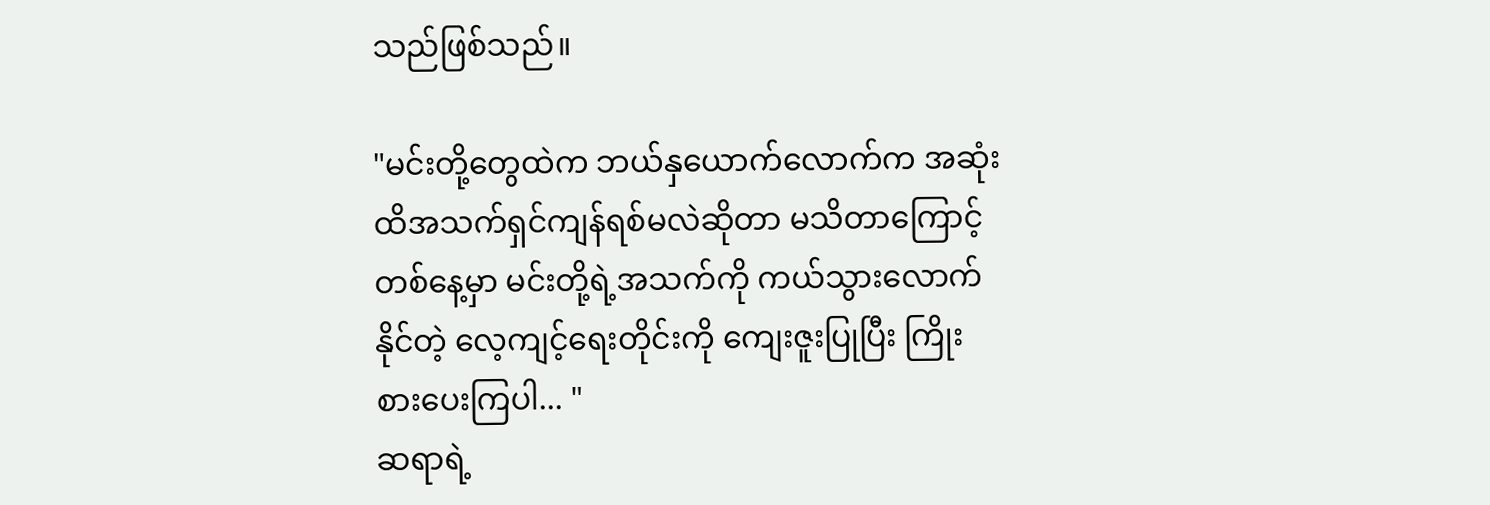သည်ဖြစ်သည်။

"မင်းတို့တွေထဲက ဘယ်နှယောက်လောက်က အဆုံးထိအသက်ရှင်ကျန်ရစ်မလဲဆိုတာ မသိတာကြောင့် တစ်နေ့မှာ မင်းတို့ရဲ့အသက်ကို ကယ်သွားလောက်နိုင်တဲ့ လေ့ကျင့်ရေးတိုင်းကို ကျေးဇူးပြုပြီး ကြိုးစားပေးကြပါ... "
ဆရာရဲ့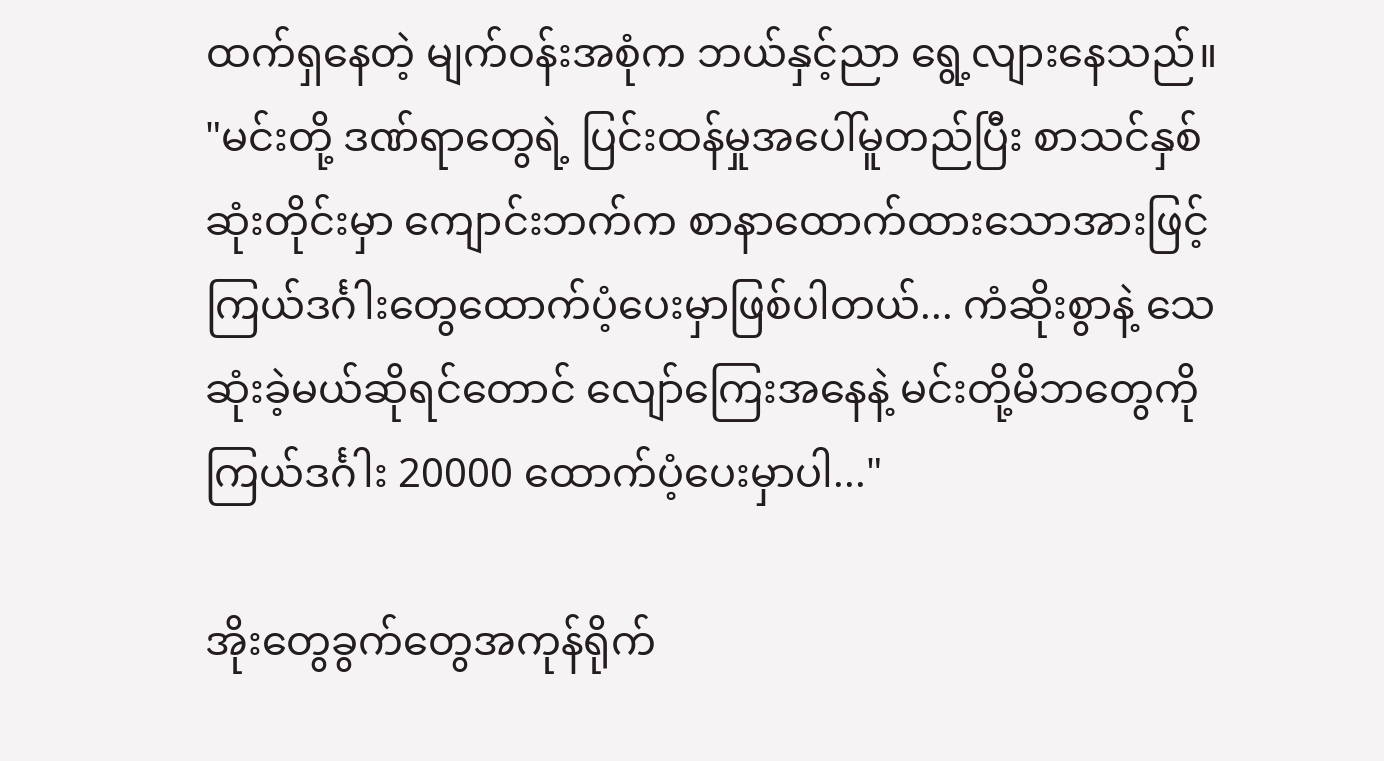ထက်ရှနေတဲ့ မျက်ဝန်းအစုံက ဘယ်နှင့်ညာ ရွေ့လျားနေသည်။
"မင်းတို့ ဒဏ်ရာတွေရဲ့ ပြင်းထန်မှုအပေါ်မူတည်ပြီး စာသင်နှစ်ဆုံးတိုင်းမှာ ကျောင်းဘက်က စာနာထောက်ထားသောအားဖြင့် ကြယ်ဒင်္ဂါးတွေထောက်ပံ့ပေးမှာဖြစ်ပါတယ်... ကံဆိုးစွာနဲ့ သေဆုံးခဲ့မယ်ဆိုရင်တောင် လျော်ကြေးအနေနဲ့ မင်းတို့မိဘတွေကို ကြယ်ဒင်္ဂါး 20000 ထောက်ပံ့ပေးမှာပါ..."

အိုးတွေခွက်တွေအကုန်ရိုက်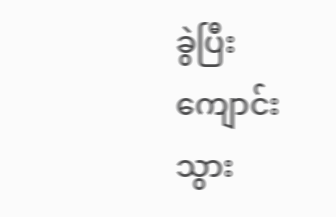ခွဲပြီးကျောင်းသွား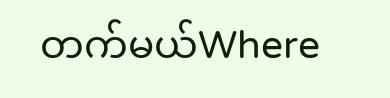တက်မယ်Where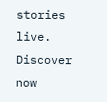stories live. Discover now